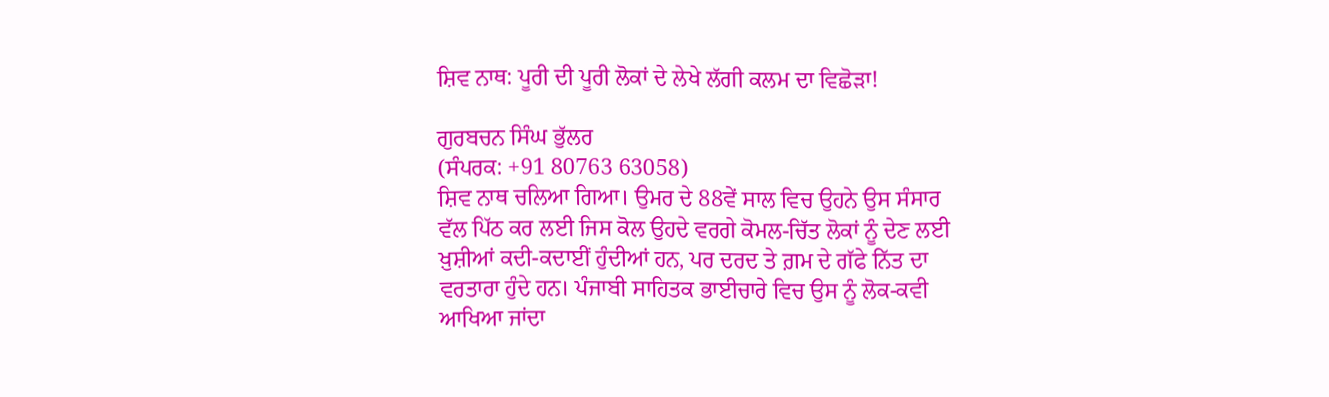ਸ਼ਿਵ ਨਾਥ: ਪੂਰੀ ਦੀ ਪੂਰੀ ਲੋਕਾਂ ਦੇ ਲੇਖੇ ਲੱਗੀ ਕਲਮ ਦਾ ਵਿਛੋੜਾ!

ਗੁਰਬਚਨ ਸਿੰਘ ਭੁੱਲਰ
(ਸੰਪਰਕ: +91 80763 63058)
ਸ਼ਿਵ ਨਾਥ ਚਲਿਆ ਗਿਆ। ਉਮਰ ਦੇ 88ਵੇਂ ਸਾਲ ਵਿਚ ਉਹਨੇ ਉਸ ਸੰਸਾਰ ਵੱਲ ਪਿੱਠ ਕਰ ਲਈ ਜਿਸ ਕੋਲ ਉਹਦੇ ਵਰਗੇ ਕੋਮਲ-ਚਿੱਤ ਲੋਕਾਂ ਨੂੰ ਦੇਣ ਲਈ ਖ਼ੁਸ਼ੀਆਂ ਕਦੀ-ਕਦਾਈਂ ਹੁੰਦੀਆਂ ਹਨ, ਪਰ ਦਰਦ ਤੇ ਗ਼ਮ ਦੇ ਗੱਫੇ ਨਿੱਤ ਦਾ ਵਰਤਾਰਾ ਹੁੰਦੇ ਹਨ। ਪੰਜਾਬੀ ਸਾਹਿਤਕ ਭਾਈਚਾਰੇ ਵਿਚ ਉਸ ਨੂੰ ਲੋਕ-ਕਵੀ ਆਖਿਆ ਜਾਂਦਾ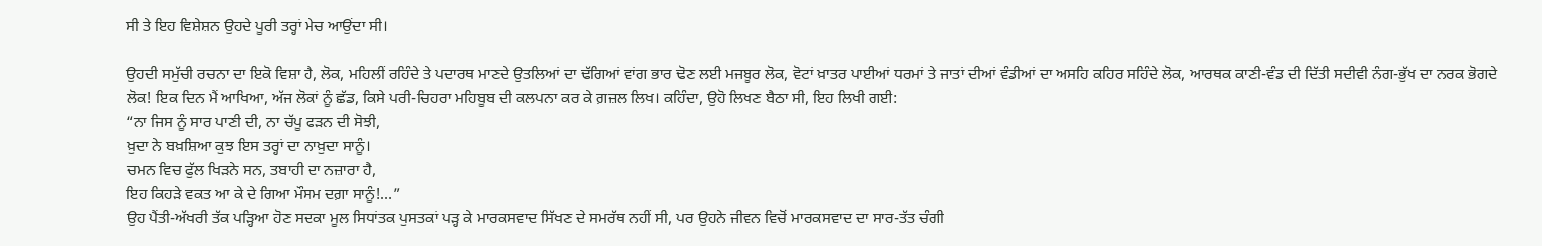ਸੀ ਤੇ ਇਹ ਵਿਸ਼ੇਸ਼ਨ ਉਹਦੇ ਪੂਰੀ ਤਰ੍ਹਾਂ ਮੇਚ ਆਉਂਦਾ ਸੀ।

ਉਹਦੀ ਸਮੁੱਚੀ ਰਚਨਾ ਦਾ ਇਕੋ ਵਿਸ਼ਾ ਹੈ, ਲੋਕ, ਮਹਿਲੀਂ ਰਹਿੰਦੇ ਤੇ ਪਦਾਰਥ ਮਾਣਦੇ ਉਤਲਿਆਂ ਦਾ ਢੱਗਿਆਂ ਵਾਂਗ ਭਾਰ ਢੋਣ ਲਈ ਮਜਬੂਰ ਲੋਕ, ਵੋਟਾਂ ਖ਼ਾਤਰ ਪਾਈਆਂ ਧਰਮਾਂ ਤੇ ਜਾਤਾਂ ਦੀਆਂ ਵੰਡੀਆਂ ਦਾ ਅਸਹਿ ਕਹਿਰ ਸਹਿੰਦੇ ਲੋਕ, ਆਰਥਕ ਕਾਣੀ-ਵੰਡ ਦੀ ਦਿੱਤੀ ਸਦੀਵੀ ਨੰਗ-ਭੁੱਖ ਦਾ ਨਰਕ ਭੋਗਦੇ ਲੋਕ! ਇਕ ਦਿਨ ਮੈਂ ਆਖਿਆ, ਅੱਜ ਲੋਕਾਂ ਨੂੰ ਛੱਡ, ਕਿਸੇ ਪਰੀ-ਚਿਹਰਾ ਮਹਿਬੂਬ ਦੀ ਕਲਪਨਾ ਕਰ ਕੇ ਗ਼ਜ਼ਲ ਲਿਖ। ਕਹਿੰਦਾ, ਉਹੋ ਲਿਖਣ ਬੈਠਾ ਸੀ, ਇਹ ਲਿਖੀ ਗਈ:
“ਨਾ ਜਿਸ ਨੂੰ ਸਾਰ ਪਾਣੀ ਦੀ, ਨਾ ਚੱਪੂ ਫੜਨ ਦੀ ਸੋਝੀ,
ਖ਼ੁਦਾ ਨੇ ਬਖ਼ਸ਼ਿਆ ਕੁਝ ਇਸ ਤਰ੍ਹਾਂ ਦਾ ਨਾਖ਼ੁਦਾ ਸਾਨੂੰ।
ਚਮਨ ਵਿਚ ਫੁੱਲ ਖਿੜਨੇ ਸਨ, ਤਬਾਹੀ ਦਾ ਨਜ਼ਾਰਾ ਹੈ,
ਇਹ ਕਿਹੜੇ ਵਕਤ ਆ ਕੇ ਦੇ ਗਿਆ ਮੌਸਮ ਦਗ਼ਾ ਸਾਨੂੰ!…”
ਉਹ ਪੈਂਤੀ-ਅੱਖਰੀ ਤੱਕ ਪੜ੍ਹਿਆ ਹੋਣ ਸਦਕਾ ਮੂਲ ਸਿਧਾਂਤਕ ਪੁਸਤਕਾਂ ਪੜ੍ਹ ਕੇ ਮਾਰਕਸਵਾਦ ਸਿੱਖਣ ਦੇ ਸਮਰੱਥ ਨਹੀਂ ਸੀ, ਪਰ ਉਹਨੇ ਜੀਵਨ ਵਿਚੋਂ ਮਾਰਕਸਵਾਦ ਦਾ ਸਾਰ-ਤੱਤ ਚੰਗੀ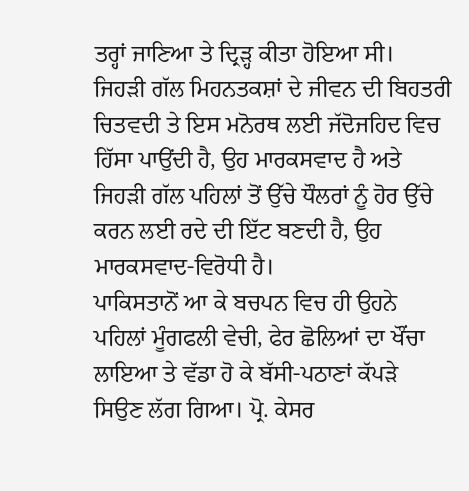ਤਰ੍ਹਾਂ ਜਾਣਿਆ ਤੇ ਦ੍ਰਿੜ੍ਹ ਕੀਤਾ ਹੋਇਆ ਸੀ। ਜਿਹੜੀ ਗੱਲ ਮਿਹਨਤਕਸ਼ਾਂ ਦੇ ਜੀਵਨ ਦੀ ਬਿਹਤਰੀ ਚਿਤਵਦੀ ਤੇ ਇਸ ਮਨੋਰਥ ਲਈ ਜੱਦੋਜਹਿਦ ਵਿਚ ਹਿੱਸਾ ਪਾਉਂਦੀ ਹੈ, ਉਹ ਮਾਰਕਸਵਾਦ ਹੈ ਅਤੇ ਜਿਹੜੀ ਗੱਲ ਪਹਿਲਾਂ ਤੋਂ ਉੱਚੇ ਧੌਲਰਾਂ ਨੂੰ ਹੋਰ ਉੱਚੇ ਕਰਨ ਲਈ ਰਦੇ ਦੀ ਇੱਟ ਬਣਦੀ ਹੈ, ਉਹ ਮਾਰਕਸਵਾਦ-ਵਿਰੋਧੀ ਹੈ।
ਪਾਕਿਸਤਾਨੋਂ ਆ ਕੇ ਬਚਪਨ ਵਿਚ ਹੀ ਉਹਨੇ ਪਹਿਲਾਂ ਮੂੰਗਫਲੀ ਵੇਚੀ, ਫੇਰ ਛੋਲਿਆਂ ਦਾ ਖੌਂਚਾ ਲਾਇਆ ਤੇ ਵੱਡਾ ਹੋ ਕੇ ਬੱਸੀ-ਪਠਾਣਾਂ ਕੱਪੜੇ ਸਿਉਣ ਲੱਗ ਗਿਆ। ਪ੍ਰੋ. ਕੇਸਰ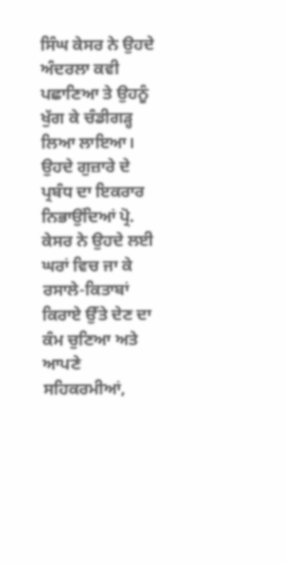ਸਿੰਘ ਕੇਸਰ ਨੇ ਉਹਦੇ ਅੰਦਰਲਾ ਕਵੀ ਪਛਾਣਿਆ ਤੇ ਉਹਨੂੰ ਖੁੱਗ ਕੇ ਚੰਡੀਗੜ੍ਹ ਲਿਆ ਲਾਇਆ। ਉਹਦੇ ਗੁਜ਼ਾਰੇ ਦੇ ਪ੍ਰਬੰਧ ਦਾ ਇਕਰਾਰ ਨਿਭਾਉਂਦਿਆਂ ਪ੍ਰੋ. ਕੇਸਰ ਨੇ ਉਹਦੇ ਲਈ ਘਰਾਂ ਵਿਚ ਜਾ ਕੇ ਰਸਾਲੇ-ਕਿਤਾਬਾਂ ਕਿਰਾਏ ਉੱਤੇ ਦੇਣ ਦਾ ਕੰਮ ਚੁਣਿਆ ਅਤੇ ਆਪਣੇ ਸਹਿਕਰਮੀਆਂ,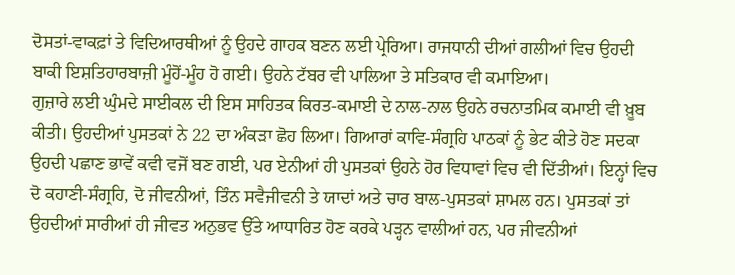ਦੋਸਤਾਂ-ਵਾਕਫ਼ਾਂ ਤੇ ਵਿਦਿਆਰਥੀਆਂ ਨੂੰ ਉਹਦੇ ਗਾਹਕ ਬਣਨ ਲਈ ਪ੍ਰੇਰਿਆ। ਰਾਜਧਾਨੀ ਦੀਆਂ ਗਲੀਆਂ ਵਿਚ ਉਹਦੀ ਬਾਕੀ ਇਸ਼ਤਿਹਾਰਬਾਜ਼ੀ ਮੂੰਹੋਂ-ਮੂੰਹ ਹੋ ਗਈ। ਉਹਨੇ ਟੱਬਰ ਵੀ ਪਾਲਿਆ ਤੇ ਸਤਿਕਾਰ ਵੀ ਕਮਾਇਆ।
ਗੁਜ਼ਾਰੇ ਲਈ ਘੁੰਮਦੇ ਸਾਈਕਲ ਦੀ ਇਸ ਸਾਹਿਤਕ ਕਿਰਤ-ਕਮਾਈ ਦੇ ਨਾਲ-ਨਾਲ ਉਹਨੇ ਰਚਨਾਤਮਿਕ ਕਮਾਈ ਵੀ ਖ਼ੂਬ ਕੀਤੀ। ਉਹਦੀਆਂ ਪੁਸਤਕਾਂ ਨੇ 22 ਦਾ ਅੰਕੜਾ ਛੋਹ ਲਿਆ। ਗਿਆਰਾਂ ਕਾਵਿ-ਸੰਗ੍ਰਹਿ ਪਾਠਕਾਂ ਨੂੰ ਭੇਟ ਕੀਤੇ ਹੋਣ ਸਦਕਾ ਉਹਦੀ ਪਛਾਣ ਭਾਵੇਂ ਕਵੀ ਵਜੋਂ ਬਣ ਗਈ, ਪਰ ਏਨੀਆਂ ਹੀ ਪੁਸਤਕਾਂ ਉਹਨੇ ਹੋਰ ਵਿਧਾਵਾਂ ਵਿਚ ਵੀ ਦਿੱਤੀਆਂ। ਇਨ੍ਹਾਂ ਵਿਚ ਦੋ ਕਹਾਣੀ-ਸੰਗ੍ਰਹਿ, ਦੋ ਜੀਵਨੀਆਂ, ਤਿੰਨ ਸਵੈਜੀਵਨੀ ਤੇ ਯਾਦਾਂ ਅਤੇ ਚਾਰ ਬਾਲ-ਪੁਸਤਕਾਂ ਸ਼ਾਮਲ ਹਨ। ਪੁਸਤਕਾਂ ਤਾਂ ਉਹਦੀਆਂ ਸਾਰੀਆਂ ਹੀ ਜੀਵਤ ਅਨੁਭਵ ਉੱਤੇ ਆਧਾਰਿਤ ਹੋਣ ਕਰਕੇ ਪੜ੍ਹਨ ਵਾਲੀਆਂ ਹਨ, ਪਰ ਜੀਵਨੀਆਂ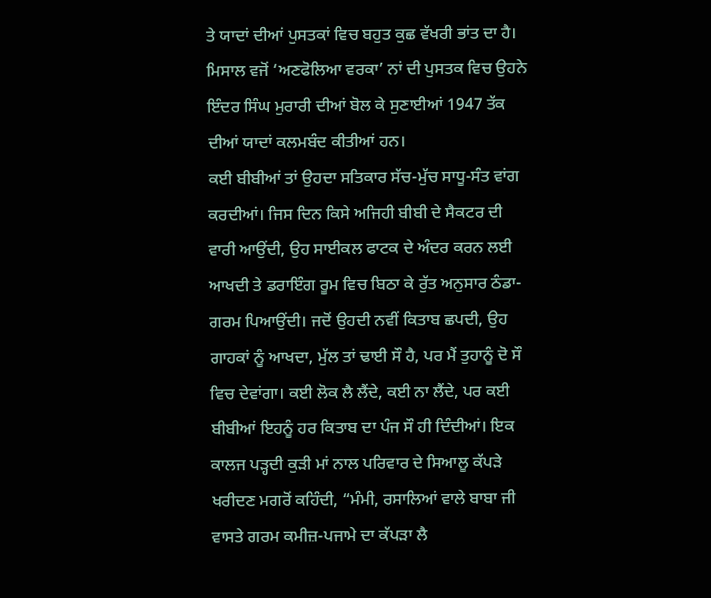ਤੇ ਯਾਦਾਂ ਦੀਆਂ ਪੁਸਤਕਾਂ ਵਿਚ ਬਹੁਤ ਕੁਛ ਵੱਖਰੀ ਭਾਂਤ ਦਾ ਹੈ। ਮਿਸਾਲ ਵਜੋਂ ‘ਅਣਫੋਲਿਆ ਵਰਕਾ’ ਨਾਂ ਦੀ ਪੁਸਤਕ ਵਿਚ ਉਹਨੇ ਇੰਦਰ ਸਿੰਘ ਮੁਰਾਰੀ ਦੀਆਂ ਬੋਲ ਕੇ ਸੁਣਾਈਆਂ 1947 ਤੱਕ ਦੀਆਂ ਯਾਦਾਂ ਕਲਮਬੰਦ ਕੀਤੀਆਂ ਹਨ।
ਕਈ ਬੀਬੀਆਂ ਤਾਂ ਉਹਦਾ ਸਤਿਕਾਰ ਸੱਚ-ਮੁੱਚ ਸਾਧੂ-ਸੰਤ ਵਾਂਗ ਕਰਦੀਆਂ। ਜਿਸ ਦਿਨ ਕਿਸੇ ਅਜਿਹੀ ਬੀਬੀ ਦੇ ਸੈਕਟਰ ਦੀ ਵਾਰੀ ਆਉਂਦੀ, ਉਹ ਸਾਈਕਲ ਫਾਟਕ ਦੇ ਅੰਦਰ ਕਰਨ ਲਈ ਆਖਦੀ ਤੇ ਡਰਾਇੰਗ ਰੂਮ ਵਿਚ ਬਿਠਾ ਕੇ ਰੁੱਤ ਅਨੁਸਾਰ ਠੰਡਾ-ਗਰਮ ਪਿਆਉਂਦੀ। ਜਦੋਂ ਉਹਦੀ ਨਵੀਂ ਕਿਤਾਬ ਛਪਦੀ, ਉਹ ਗਾਹਕਾਂ ਨੂੰ ਆਖਦਾ, ਮੁੱਲ ਤਾਂ ਢਾਈ ਸੌ ਹੈ, ਪਰ ਮੈਂ ਤੁਹਾਨੂੰ ਦੋ ਸੌ ਵਿਚ ਦੇਵਾਂਗਾ। ਕਈ ਲੋਕ ਲੈ ਲੈਂਦੇ, ਕਈ ਨਾ ਲੈਂਦੇ, ਪਰ ਕਈ ਬੀਬੀਆਂ ਇਹਨੂੰ ਹਰ ਕਿਤਾਬ ਦਾ ਪੰਜ ਸੌ ਹੀ ਦਿੰਦੀਆਂ। ਇਕ ਕਾਲਜ ਪੜ੍ਹਦੀ ਕੁੜੀ ਮਾਂ ਨਾਲ ਪਰਿਵਾਰ ਦੇ ਸਿਆਲੂ ਕੱਪੜੇ ਖਰੀਦਣ ਮਗਰੋਂ ਕਹਿੰਦੀ, “ਮੰਮੀ, ਰਸਾਲਿਆਂ ਵਾਲੇ ਬਾਬਾ ਜੀ ਵਾਸਤੇ ਗਰਮ ਕਮੀਜ਼-ਪਜਾਮੇ ਦਾ ਕੱਪੜਾ ਲੈ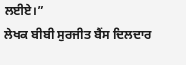ਲਈਏ।”
ਲੇਖਕ ਬੀਬੀ ਸੁਰਜੀਤ ਬੈਂਸ ਦਿਲਦਾਰ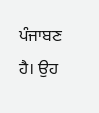ਪੰਜਾਬਣ ਹੈ। ਉਹ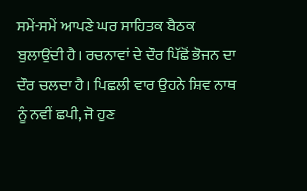ਸਮੇਂ-ਸਮੇਂ ਆਪਣੇ ਘਰ ਸਾਹਿਤਕ ਬੈਠਕ ਬੁਲਾਉਂਦੀ ਹੈ। ਰਚਨਾਵਾਂ ਦੇ ਦੌਰ ਪਿੱਛੋਂ ਭੋਜਨ ਦਾ ਦੌਰ ਚਲਦਾ ਹੈ। ਪਿਛਲੀ ਵਾਰ ਉਹਨੇ ਸ਼ਿਵ ਨਾਥ ਨੂੰ ਨਵੀਂ ਛਪੀ, ਜੋ ਹੁਣ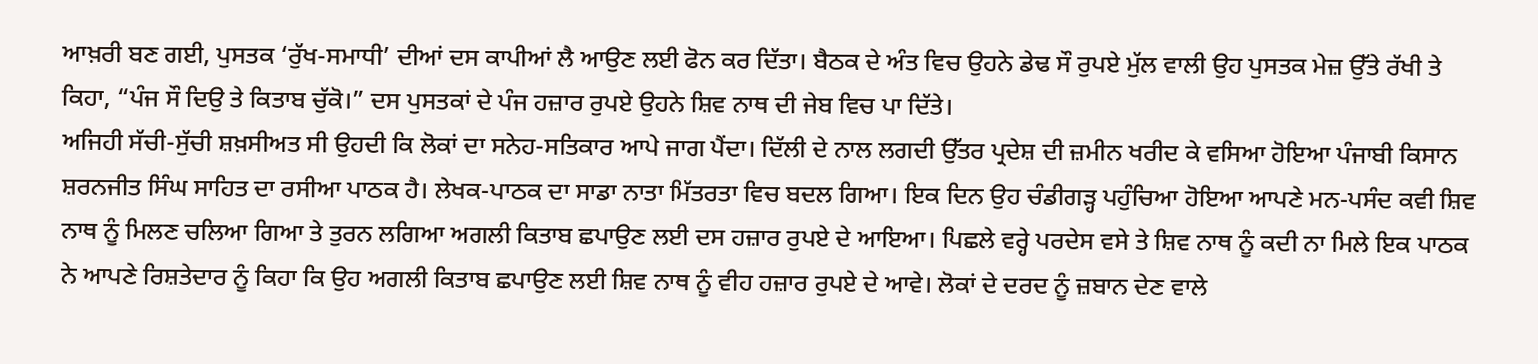ਆਖ਼ਰੀ ਬਣ ਗਈ, ਪੁਸਤਕ ‘ਰੁੱਖ-ਸਮਾਧੀ’ ਦੀਆਂ ਦਸ ਕਾਪੀਆਂ ਲੈ ਆਉਣ ਲਈ ਫੋਨ ਕਰ ਦਿੱਤਾ। ਬੈਠਕ ਦੇ ਅੰਤ ਵਿਚ ਉਹਨੇ ਡੇਢ ਸੌ ਰੁਪਏ ਮੁੱਲ ਵਾਲੀ ਉਹ ਪੁਸਤਕ ਮੇਜ਼ ਉੱਤੇ ਰੱਖੀ ਤੇ ਕਿਹਾ, “ਪੰਜ ਸੌ ਦਿਉ ਤੇ ਕਿਤਾਬ ਚੁੱਕੋ।” ਦਸ ਪੁਸਤਕਾਂ ਦੇ ਪੰਜ ਹਜ਼ਾਰ ਰੁਪਏ ਉਹਨੇ ਸ਼ਿਵ ਨਾਥ ਦੀ ਜੇਬ ਵਿਚ ਪਾ ਦਿੱਤੇ।
ਅਜਿਹੀ ਸੱਚੀ-ਸੁੱਚੀ ਸ਼ਖ਼ਸੀਅਤ ਸੀ ਉਹਦੀ ਕਿ ਲੋਕਾਂ ਦਾ ਸਨੇਹ-ਸਤਿਕਾਰ ਆਪੇ ਜਾਗ ਪੈਂਦਾ। ਦਿੱਲੀ ਦੇ ਨਾਲ ਲਗਦੀ ਉੱਤਰ ਪ੍ਰਦੇਸ਼ ਦੀ ਜ਼ਮੀਨ ਖਰੀਦ ਕੇ ਵਸਿਆ ਹੋਇਆ ਪੰਜਾਬੀ ਕਿਸਾਨ ਸ਼ਰਨਜੀਤ ਸਿੰਘ ਸਾਹਿਤ ਦਾ ਰਸੀਆ ਪਾਠਕ ਹੈ। ਲੇਖਕ-ਪਾਠਕ ਦਾ ਸਾਡਾ ਨਾਤਾ ਮਿੱਤਰਤਾ ਵਿਚ ਬਦਲ ਗਿਆ। ਇਕ ਦਿਨ ਉਹ ਚੰਡੀਗੜ੍ਹ ਪਹੁੰਚਿਆ ਹੋਇਆ ਆਪਣੇ ਮਨ-ਪਸੰਦ ਕਵੀ ਸ਼ਿਵ ਨਾਥ ਨੂੰ ਮਿਲਣ ਚਲਿਆ ਗਿਆ ਤੇ ਤੁਰਨ ਲਗਿਆ ਅਗਲੀ ਕਿਤਾਬ ਛਪਾਉਣ ਲਈ ਦਸ ਹਜ਼ਾਰ ਰੁਪਏ ਦੇ ਆਇਆ। ਪਿਛਲੇ ਵਰ੍ਹੇ ਪਰਦੇਸ ਵਸੇ ਤੇ ਸ਼ਿਵ ਨਾਥ ਨੂੰ ਕਦੀ ਨਾ ਮਿਲੇ ਇਕ ਪਾਠਕ ਨੇ ਆਪਣੇ ਰਿਸ਼ਤੇਦਾਰ ਨੂੰ ਕਿਹਾ ਕਿ ਉਹ ਅਗਲੀ ਕਿਤਾਬ ਛਪਾਉਣ ਲਈ ਸ਼ਿਵ ਨਾਥ ਨੂੰ ਵੀਹ ਹਜ਼ਾਰ ਰੁਪਏ ਦੇ ਆਵੇ। ਲੋਕਾਂ ਦੇ ਦਰਦ ਨੂੰ ਜ਼ਬਾਨ ਦੇਣ ਵਾਲੇ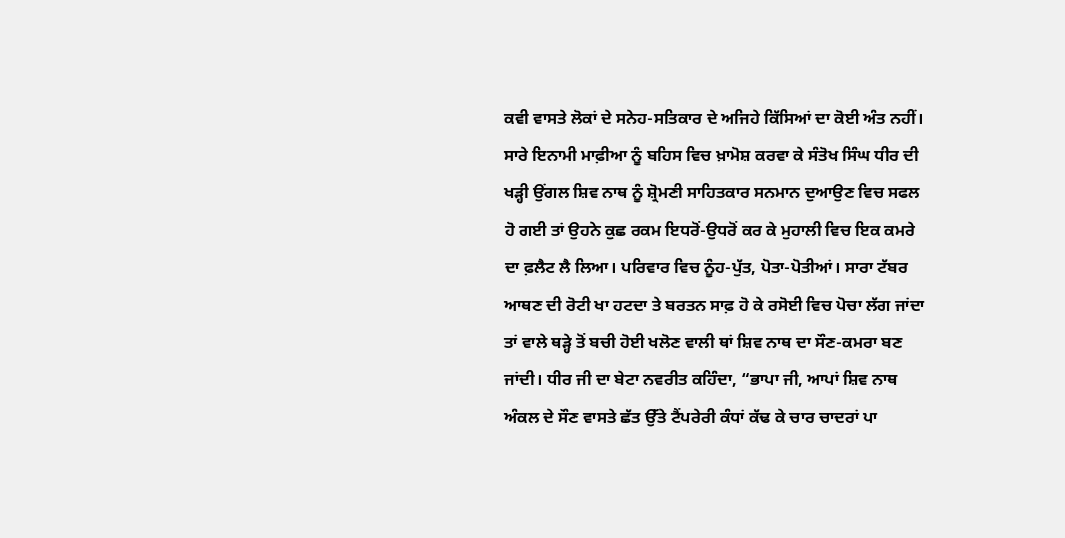ਕਵੀ ਵਾਸਤੇ ਲੋਕਾਂ ਦੇ ਸਨੇਹ-ਸਤਿਕਾਰ ਦੇ ਅਜਿਹੇ ਕਿੱਸਿਆਂ ਦਾ ਕੋਈ ਅੰਤ ਨਹੀਂ।
ਸਾਰੇ ਇਨਾਮੀ ਮਾਫ਼ੀਆ ਨੂੰ ਬਹਿਸ ਵਿਚ ਖ਼ਾਮੋਸ਼ ਕਰਵਾ ਕੇ ਸੰਤੋਖ ਸਿੰਘ ਧੀਰ ਦੀ ਖੜ੍ਹੀ ਉਂਗਲ ਸ਼ਿਵ ਨਾਥ ਨੂੰ ਸ਼੍ਰੋਮਣੀ ਸਾਹਿਤਕਾਰ ਸਨਮਾਨ ਦੁਆਉਣ ਵਿਚ ਸਫਲ ਹੋ ਗਈ ਤਾਂ ਉਹਨੇ ਕੁਛ ਰਕਮ ਇਧਰੋਂ-ਉਧਰੋਂ ਕਰ ਕੇ ਮੁਹਾਲੀ ਵਿਚ ਇਕ ਕਮਰੇ ਦਾ ਫ਼ਲੈਟ ਲੈ ਲਿਆ। ਪਰਿਵਾਰ ਵਿਚ ਨੂੰਹ-ਪੁੱਤ, ਪੋਤਾ-ਪੋਤੀਆਂ। ਸਾਰਾ ਟੱਬਰ ਆਥਣ ਦੀ ਰੋਟੀ ਖਾ ਹਟਦਾ ਤੇ ਬਰਤਨ ਸਾਫ਼ ਹੋ ਕੇ ਰਸੋਈ ਵਿਚ ਪੋਚਾ ਲੱਗ ਜਾਂਦਾ ਤਾਂ ਵਾਲੇ ਥੜ੍ਹੇ ਤੋਂ ਬਚੀ ਹੋਈ ਖਲੋਣ ਵਾਲੀ ਥਾਂ ਸ਼ਿਵ ਨਾਥ ਦਾ ਸੌਣ-ਕਮਰਾ ਬਣ ਜਾਂਦੀ। ਧੀਰ ਜੀ ਦਾ ਬੇਟਾ ਨਵਰੀਤ ਕਹਿੰਦਾ, “ਭਾਪਾ ਜੀ, ਆਪਾਂ ਸ਼ਿਵ ਨਾਥ ਅੰਕਲ ਦੇ ਸੌਣ ਵਾਸਤੇ ਛੱਤ ਉੱਤੇ ਟੈਂਪਰੇਰੀ ਕੰਧਾਂ ਕੱਢ ਕੇ ਚਾਰ ਚਾਦਰਾਂ ਪਾ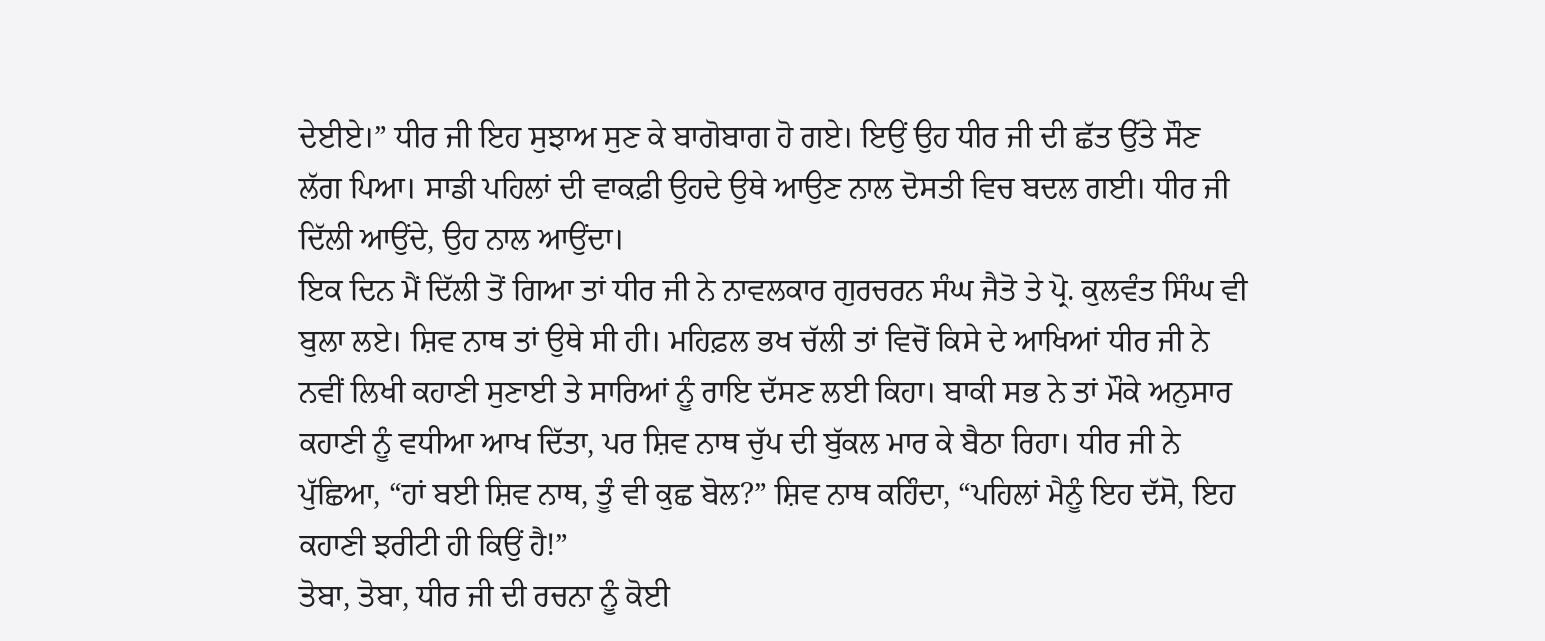ਦੇਈਏ।” ਧੀਰ ਜੀ ਇਹ ਸੁਝਾਅ ਸੁਣ ਕੇ ਬਾਗੋਬਾਗ ਹੋ ਗਏ। ਇਉਂ ਉਹ ਧੀਰ ਜੀ ਦੀ ਛੱਤ ਉੱਤੇ ਸੌਣ ਲੱਗ ਪਿਆ। ਸਾਡੀ ਪਹਿਲਾਂ ਦੀ ਵਾਕਫ਼ੀ ਉਹਦੇ ਉਥੇ ਆਉਣ ਨਾਲ ਦੋਸਤੀ ਵਿਚ ਬਦਲ ਗਈ। ਧੀਰ ਜੀ ਦਿੱਲੀ ਆਉਂਦੇ, ਉਹ ਨਾਲ ਆਉਂਦਾ।
ਇਕ ਦਿਨ ਮੈਂ ਦਿੱਲੀ ਤੋਂ ਗਿਆ ਤਾਂ ਧੀਰ ਜੀ ਨੇ ਨਾਵਲਕਾਰ ਗੁਰਚਰਨ ਸੰਘ ਜੈਤੋ ਤੇ ਪ੍ਰੋ. ਕੁਲਵੰਤ ਸਿੰਘ ਵੀ ਬੁਲਾ ਲਏ। ਸ਼ਿਵ ਨਾਥ ਤਾਂ ਉਥੇ ਸੀ ਹੀ। ਮਹਿਫ਼ਲ ਭਖ ਚੱਲੀ ਤਾਂ ਵਿਚੋਂ ਕਿਸੇ ਦੇ ਆਖਿਆਂ ਧੀਰ ਜੀ ਨੇ ਨਵੀਂ ਲਿਖੀ ਕਹਾਣੀ ਸੁਣਾਈ ਤੇ ਸਾਰਿਆਂ ਨੂੰ ਰਾਇ ਦੱਸਣ ਲਈ ਕਿਹਾ। ਬਾਕੀ ਸਭ ਨੇ ਤਾਂ ਮੌਕੇ ਅਨੁਸਾਰ ਕਹਾਣੀ ਨੂੰ ਵਧੀਆ ਆਖ ਦਿੱਤਾ, ਪਰ ਸ਼ਿਵ ਨਾਥ ਚੁੱਪ ਦੀ ਬੁੱਕਲ ਮਾਰ ਕੇ ਬੈਠਾ ਰਿਹਾ। ਧੀਰ ਜੀ ਨੇ ਪੁੱਛਿਆ, “ਹਾਂ ਬਈ ਸ਼ਿਵ ਨਾਥ, ਤੂੰ ਵੀ ਕੁਛ ਬੋਲ?” ਸ਼ਿਵ ਨਾਥ ਕਹਿੰਦਾ, “ਪਹਿਲਾਂ ਮੈਨੂੰ ਇਹ ਦੱਸੋ, ਇਹ ਕਹਾਣੀ ਝਰੀਟੀ ਹੀ ਕਿਉਂ ਹੈ!”
ਤੋਬਾ, ਤੋਬਾ, ਧੀਰ ਜੀ ਦੀ ਰਚਨਾ ਨੂੰ ਕੋਈ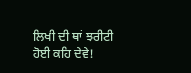ਲਿਖੀ ਦੀ ਥਾਂ ਝਰੀਟੀ ਹੋਈ ਕਹਿ ਦੇਵੇ!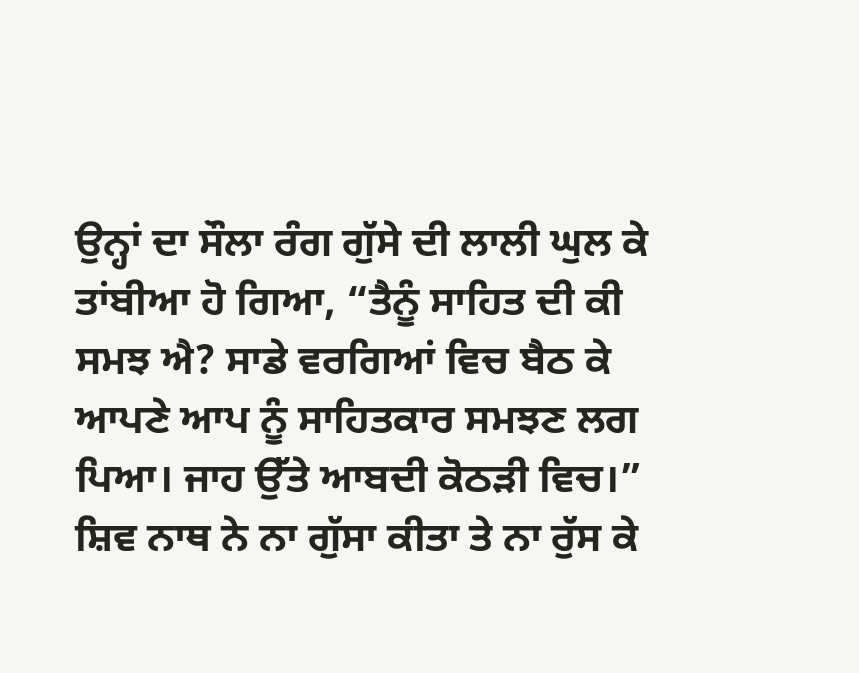ਉਨ੍ਹਾਂ ਦਾ ਸੌਲਾ ਰੰਗ ਗੁੱਸੇ ਦੀ ਲਾਲੀ ਘੁਲ ਕੇ ਤਾਂਬੀਆ ਹੋ ਗਿਆ, “ਤੈਨੂੰ ਸਾਹਿਤ ਦੀ ਕੀ ਸਮਝ ਐ? ਸਾਡੇ ਵਰਗਿਆਂ ਵਿਚ ਬੈਠ ਕੇ ਆਪਣੇ ਆਪ ਨੂੰ ਸਾਹਿਤਕਾਰ ਸਮਝਣ ਲਗ ਪਿਆ। ਜਾਹ ਉੱਤੇ ਆਬਦੀ ਕੋਠੜੀ ਵਿਚ।” ਸ਼ਿਵ ਨਾਥ ਨੇ ਨਾ ਗੁੱਸਾ ਕੀਤਾ ਤੇ ਨਾ ਰੁੱਸ ਕੇ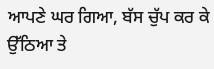ਆਪਣੇ ਘਰ ਗਿਆ, ਬੱਸ ਚੁੱਪ ਕਰ ਕੇ ਉੱਠਿਆ ਤੇ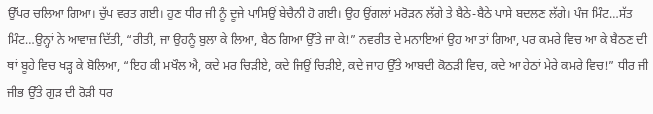ਉੱਪਰ ਚਲਿਆ ਗਿਆ। ਚੁੱਪ ਵਰਤ ਗਈ। ਹੁਣ ਧੀਰ ਜੀ ਨੂੰ ਦੂਜੇ ਪਾਸਿਉਂ ਬੇਚੈਨੀ ਹੋ ਗਈ। ਉਹ ਉਂਗਲਾਂ ਮਰੋੜਨ ਲੱਗੇ ਤੇ ਬੈਠੇ-ਬੈਠੇ ਪਾਸੇ ਬਦਲਣ ਲੱਗੇ। ਪੰਜ ਮਿੰਟ…ਸੱਤ ਮਿੰਟ…ਉਨ੍ਹਾਂ ਨੇ ਆਵਾਜ਼ ਦਿੱਤੀ, “ਰੀਤੀ, ਜਾ ਉਹਨੂੰ ਬੁਲਾ ਕੇ ਲਿਆ, ਬੈਠ ਗਿਆ ਉੱਤੇ ਜਾ ਕੇ!” ਨਵਰੀਤ ਦੇ ਮਨਾਇਆਂ ਉਹ ਆ ਤਾਂ ਗਿਆ, ਪਰ ਕਮਰੇ ਵਿਚ ਆ ਕੇ ਬੈਠਣ ਦੀ ਥਾਂ ਬੂਹੇ ਵਿਚ ਖੜ੍ਹ ਕੇ ਬੋਲਿਆ, “ਇਹ ਕੀ ਮਖੌਲ ਐ, ਕਦੇ ਮਰ ਚਿੜੀਏ, ਕਦੇ ਜਿਉਂ ਚਿੜੀਏ, ਕਦੇ ਜਾਹ ਉੱਤੇ ਆਬਦੀ ਕੋਠੜੀ ਵਿਚ, ਕਦੇ ਆ ਹੇਠਾਂ ਮੇਰੇ ਕਮਰੇ ਵਿਚ!” ਧੀਰ ਜੀ ਜੀਭ ਉੱਤੇ ਗੁੜ ਦੀ ਰੋੜੀ ਧਰ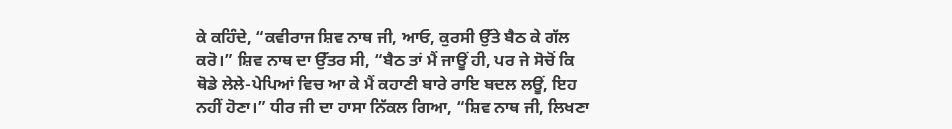ਕੇ ਕਹਿੰਦੇ, “ਕਵੀਰਾਜ ਸ਼ਿਵ ਨਾਥ ਜੀ, ਆਓ, ਕੁਰਸੀ ਉੱਤੇ ਬੈਠ ਕੇ ਗੱਲ ਕਰੋ।” ਸ਼ਿਵ ਨਾਥ ਦਾ ਉੱਤਰ ਸੀ, “ਬੈਠ ਤਾਂ ਮੈਂ ਜਾਊਂ ਹੀ, ਪਰ ਜੇ ਸੋਚੋਂ ਕਿ ਥੋਡੇ ਲੇਲੇ-ਪੇਪਿਆਂ ਵਿਚ ਆ ਕੇ ਮੈਂ ਕਹਾਣੀ ਬਾਰੇ ਰਾਇ ਬਦਲ ਲਊਂ, ਇਹ ਨਹੀਂ ਹੋਣਾ।” ਧੀਰ ਜੀ ਦਾ ਹਾਸਾ ਨਿੱਕਲ ਗਿਆ, “ਸ਼ਿਵ ਨਾਥ ਜੀ, ਲਿਖਣਾ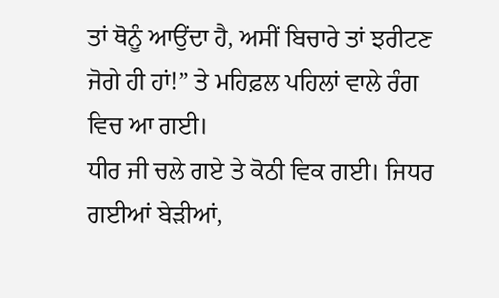ਤਾਂ ਥੋਨੂੰ ਆਉਂਦਾ ਹੈ, ਅਸੀਂ ਬਿਚਾਰੇ ਤਾਂ ਝਰੀਟਣ ਜੋਗੇ ਹੀ ਹਾਂ!” ਤੇ ਮਹਿਫ਼ਲ ਪਹਿਲਾਂ ਵਾਲੇ ਰੰਗ ਵਿਚ ਆ ਗਈ।
ਧੀਰ ਜੀ ਚਲੇ ਗਏ ਤੇ ਕੋਠੀ ਵਿਕ ਗਈ। ਜਿਧਰ ਗਈਆਂ ਬੇੜੀਆਂ,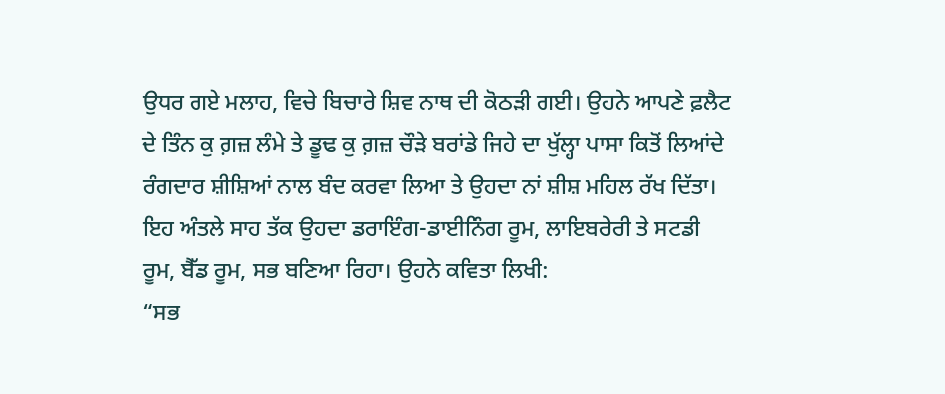ਉਧਰ ਗਏ ਮਲਾਹ, ਵਿਚੇ ਬਿਚਾਰੇ ਸ਼ਿਵ ਨਾਥ ਦੀ ਕੋਠੜੀ ਗਈ। ਉਹਨੇ ਆਪਣੇ ਫ਼ਲੈਟ ਦੇ ਤਿੰਨ ਕੁ ਗ਼ਜ਼ ਲੰਮੇ ਤੇ ਡੂਢ ਕੁ ਗ਼ਜ਼ ਚੌੜੇ ਬਰਾਂਡੇ ਜਿਹੇ ਦਾ ਖੁੱਲ੍ਹਾ ਪਾਸਾ ਕਿਤੋਂ ਲਿਆਂਦੇ ਰੰਗਦਾਰ ਸ਼ੀਸ਼ਿਆਂ ਨਾਲ ਬੰਦ ਕਰਵਾ ਲਿਆ ਤੇ ਉਹਦਾ ਨਾਂ ਸ਼ੀਸ਼ ਮਹਿਲ ਰੱਖ ਦਿੱਤਾ। ਇਹ ਅੰਤਲੇ ਸਾਹ ਤੱਕ ਉਹਦਾ ਡਰਾਇੰਗ-ਡਾਈਨਿੰਗ ਰੂਮ, ਲਾਇਬਰੇਰੀ ਤੇ ਸਟਡੀ ਰੂਮ, ਬੈੱਡ ਰੂਮ, ਸਭ ਬਣਿਆ ਰਿਹਾ। ਉਹਨੇ ਕਵਿਤਾ ਲਿਖੀ:
“ਸਭ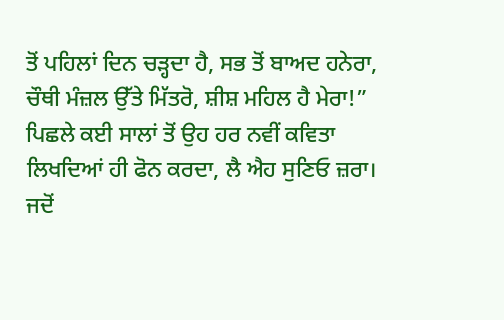ਤੋਂ ਪਹਿਲਾਂ ਦਿਨ ਚੜ੍ਹਦਾ ਹੈ, ਸਭ ਤੋਂ ਬਾਅਦ ਹਨੇਰਾ,
ਚੌਥੀ ਮੰਜ਼ਲ ਉੱਤੇ ਮਿੱਤਰੋ, ਸ਼ੀਸ਼ ਮਹਿਲ ਹੈ ਮੇਰਾ!”
ਪਿਛਲੇ ਕਈ ਸਾਲਾਂ ਤੋਂ ਉਹ ਹਰ ਨਵੀਂ ਕਵਿਤਾ ਲਿਖਦਿਆਂ ਹੀ ਫੋਨ ਕਰਦਾ, ਲੈ ਐਹ ਸੁਣਿਓ ਜ਼ਰਾ। ਜਦੋਂ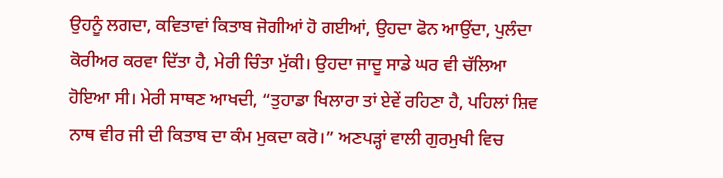ਉਹਨੂੰ ਲਗਦਾ, ਕਵਿਤਾਵਾਂ ਕਿਤਾਬ ਜੋਗੀਆਂ ਹੋ ਗਈਆਂ, ਉਹਦਾ ਫੋਨ ਆਉਂਦਾ, ਪੁਲੰਦਾ ਕੋਰੀਅਰ ਕਰਵਾ ਦਿੱਤਾ ਹੈ, ਮੇਰੀ ਚਿੰਤਾ ਮੁੱਕੀ। ਉਹਦਾ ਜਾਦੂ ਸਾਡੇ ਘਰ ਵੀ ਚੱਲਿਆ ਹੋਇਆ ਸੀ। ਮੇਰੀ ਸਾਥਣ ਆਖਦੀ, “ਤੁਹਾਡਾ ਖਿਲਾਰਾ ਤਾਂ ਏਵੇਂ ਰਹਿਣਾ ਹੈ, ਪਹਿਲਾਂ ਸ਼ਿਵ ਨਾਥ ਵੀਰ ਜੀ ਦੀ ਕਿਤਾਬ ਦਾ ਕੰਮ ਮੁਕਦਾ ਕਰੋ।” ਅਣਪੜ੍ਹਾਂ ਵਾਲੀ ਗੁਰਮੁਖੀ ਵਿਚ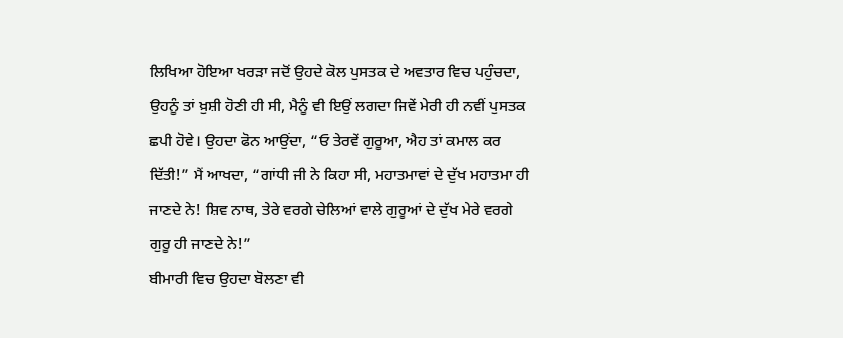ਲਿਖਿਆ ਹੋਇਆ ਖਰੜਾ ਜਦੋਂ ਉਹਦੇ ਕੋਲ ਪੁਸਤਕ ਦੇ ਅਵਤਾਰ ਵਿਚ ਪਹੁੰਚਦਾ, ਉਹਨੂੰ ਤਾਂ ਖ਼ੁਸ਼ੀ ਹੋਣੀ ਹੀ ਸੀ, ਮੈਨੂੰ ਵੀ ਇਉਂ ਲਗਦਾ ਜਿਵੇਂ ਮੇਰੀ ਹੀ ਨਵੀਂ ਪੁਸਤਕ ਛਪੀ ਹੋਵੇ। ਉਹਦਾ ਫੋਨ ਆਉਂਦਾ, “ਓ ਤੇਰਵੇਂ ਗੁਰੂਆ, ਐਹ ਤਾਂ ਕਮਾਲ ਕਰ ਦਿੱਤੀ!” ਮੈਂ ਆਖਦਾ, “ਗਾਂਧੀ ਜੀ ਨੇ ਕਿਹਾ ਸੀ, ਮਹਾਤਮਾਵਾਂ ਦੇ ਦੁੱਖ ਮਹਾਤਮਾ ਹੀ ਜਾਣਦੇ ਨੇ! ਸ਼ਿਵ ਨਾਥ, ਤੇਰੇ ਵਰਗੇ ਚੇਲਿਆਂ ਵਾਲੇ ਗੁਰੂਆਂ ਦੇ ਦੁੱਖ ਮੇਰੇ ਵਰਗੇ ਗੁਰੂ ਹੀ ਜਾਣਦੇ ਨੇ!”
ਬੀਮਾਰੀ ਵਿਚ ਉਹਦਾ ਬੋਲਣਾ ਵੀ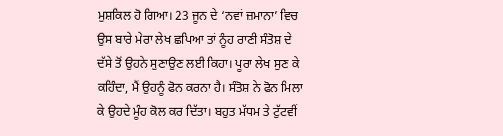ਮੁਸ਼ਕਿਲ ਹੋ ਗਿਆ। 23 ਜੂਨ ਦੇ ‘ਨਵਾਂ ਜ਼ਮਾਨਾ’ ਵਿਚ ਉਸ ਬਾਰੇ ਮੇਰਾ ਲੇਖ ਛਪਿਆ ਤਾਂ ਨੂੰਹ ਰਾਣੀ ਸੰਤੋਸ਼ ਦੇ ਦੱਸੇ ਤੋਂ ਉਹਨੇ ਸੁਣਾਉਣ ਲਈ ਕਿਹਾ। ਪੂਰਾ ਲੇਖ ਸੁਣ ਕੇ ਕਹਿੰਦਾ, ਮੈਂ ਉਹਨੂੰ ਫੋਨ ਕਰਨਾ ਹੈ। ਸੰਤੋਸ਼ ਨੇ ਫੋਨ ਮਿਲਾ ਕੇ ਉਹਦੇ ਮੂੰਹ ਕੋਲ ਕਰ ਦਿੱਤਾ। ਬਹੁਤ ਮੱਧਮ ਤੇ ਟੁੱਟਵੀਂ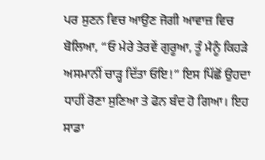ਪਰ ਸੁਣਨ ਵਿਚ ਆਉਣ ਜੋਗੀ ਆਵਾਜ਼ ਵਿਚ ਬੋਲਿਆ, “ਓ ਮੇਰੇ ਤੇਰਵੇਂ ਗੁਰੂਆ, ਤੂੰ ਮੈਨੂੰ ਕਿਹੜੇ ਅਸਮਾਨੀਂ ਚਾੜ੍ਹ ਦਿੱਤਾ ਓਇ!” ਇਸ ਪਿੱਛੋਂ ਉਹਦਾ ਧਾਹੀਂ ਰੋਣਾ ਸੁਣਿਆ ਤੇ ਫੋਨ ਬੰਦ ਹੋ ਗਿਆ। ਇਹ ਸਾਡਾ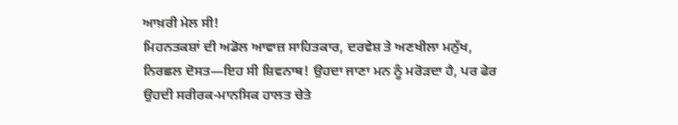ਆਖ਼ਰੀ ਮੇਲ ਸੀ!
ਮਿਹਨਤਕਸ਼ਾਂ ਦੀ ਅਡੋਲ ਆਵਾਜ਼ ਸਾਹਿਤਕਾਰ, ਦਰਵੇਸ਼ ਤੇ ਅਣਖੀਲਾ ਮਨੁੱਖ, ਨਿਰਛਲ ਦੋਸਤ—ਇਹ ਸੀ ਸ਼ਿਵਨਾਥ! ਉਹਦਾ ਜਾਣਾ ਮਨ ਨੂੰ ਮਰੋੜਦਾ ਹੈ, ਪਰ ਫੇਰ ਉਹਦੀ ਸਰੀਰਕ-ਮਾਨਸਿਕ ਹਾਲਤ ਚੇਤੇ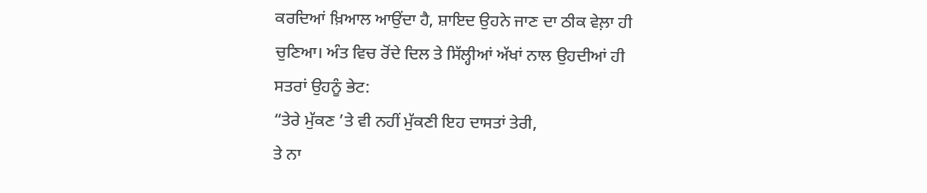ਕਰਦਿਆਂ ਖ਼ਿਆਲ ਆਉਂਦਾ ਹੈ, ਸ਼ਾਇਦ ਉਹਨੇ ਜਾਣ ਦਾ ਠੀਕ ਵੇਲ਼ਾ ਹੀ ਚੁਣਿਆ। ਅੰਤ ਵਿਚ ਰੋਂਦੇ ਦਿਲ ਤੇ ਸਿੱਲ੍ਹੀਆਂ ਅੱਖਾਂ ਨਾਲ ਉਹਦੀਆਂ ਹੀ ਸਤਰਾਂ ਉਹਨੂੰ ਭੇਟ:
“ਤੇਰੇ ਮੁੱਕਣ ’ਤੇ ਵੀ ਨਹੀਂ ਮੁੱਕਣੀ ਇਹ ਦਾਸਤਾਂ ਤੇਰੀ,
ਤੇ ਨਾ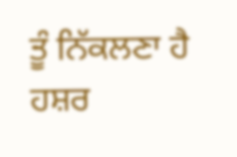ਤੂੰ ਨਿੱਕਲਣਾ ਹੈ ਹਸ਼ਰ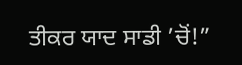ਤੀਕਰ ਯਾਦ ਸਾਡੀ ’ਚੋਂ!”